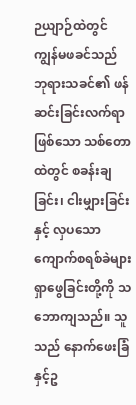ဉယျာဉ်ထဲတွင်
ကျွန်မဖခင်သည် ဘုရားသခင်၏ ဖန်ဆင်းခြင်းလက်ရာဖြစ်သော သစ်တောထဲတွင် စခန်းချခြင်း၊ ငါးမျှားခြင်းနှင့် လှပသော ကျောက်စရစ်ခဲများ ရှာဖွေခြင်းတို့ကို သဘောကျသည်။ သူသည် နောက်ဖေးခြံနှင့်ဥ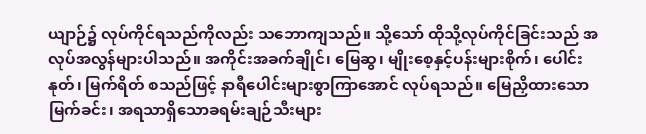ယျာဉ်၌ လုပ်ကိုင်ရသည်ကိုလည်း သဘောကျသည်။ သို့သော် ထိုသို့လုပ်ကိုင်ခြင်းသည် အလုပ်အလွန်များပါသည်။ အကိုင်းအခက်ချိုင်၊ မြေဆွ၊ မျိုးစေ့နှင့်ပန်းများစိုက်၊ ပေါင်းနုတ်၊ မြက်ရိတ် စသည်ဖြင့် နာရီပေါင်းများစွာကြာအောင် လုပ်ရသည်။ မြေညှိထားသောမြက်ခင်း၊ အရသာရှိသောခရမ်းချဉ်သီးများ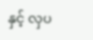နှင့် လှပ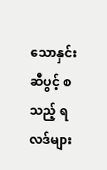သောနှင်းဆီပွင့် စသည့် ရလဒ်များ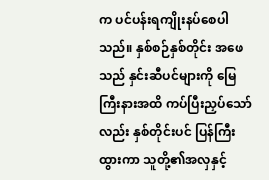က ပင်ပန်းရကျိုးနပ်စေပါသည်။ နှစ်စဉ်နှစ်တိုင်း အဖေသည် နှင်းဆီပင်များကို မြေကြီးနားအထိ ကပ်ပြီးညှပ်သော်လည်း နှစ်တိုင်းပင် ပြန်ကြီးထွားကာ သူတို့၏အလှနှင့်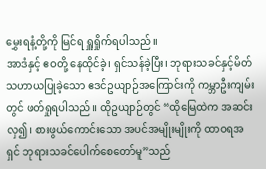မွှေးရနံ့တို့ကို မြင်ရ ရှူရှိုက်ရပါသည်။
အာဒံနှင့် ဧဝတို့ နေထိုင်ခဲ့၊ ရှင်သန်ခဲ့ပြီး၊ ဘုရားသခင်နှင့်မိတ်သဟာယပြုခဲ့သော ဧဒင်ဥယျာဉ်အကြောင်းကို ကမ္ဘာဦးကျမ်းတွင် ဖတ်ရှုရပါသည်။ ထိုဥယျာဉ်တွင် “ထိုမြေထဲက အဆင်းလှ၍၊ စားဖွယ်ကောင်းသော အပင်အမျိုးမျိုးကို ထာဝရအရှင် ဘုရားသခင်ပေါက်စေတော်မူ”သည်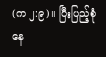(က ၂:၉)။ ပြီးပြည့်စုံနေ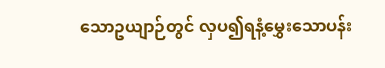သောဥယျာဉ်တွင် လှပ၍ရနံ့မွှေးသောပန်း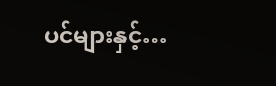ပင်များနှင့်…